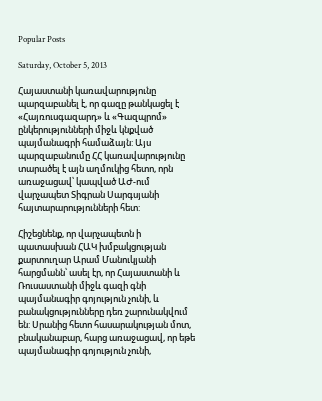Popular Posts

Saturday, October 5, 2013

Հայաստանի կառավարությունը պարզաբանել է, որ գազը թանկացել է «Հայռուսգազարդ» և «Գազպրոմ» ընկերությունների միջև կնքված պայմանագրի համաձայն: Այս պարզաբանումը ՀՀ կառավարությունը տարածել է այն աղմուկից հետո, որն առաջացավ՝ կապված ԱԺ-ում վարչապետ Տիգրան Սարգսյանի հայտարարությունների հետ:

Հիշեցնենք, որ վարչապետն ի պատասխան ՀԱԿ խմբակցության քարտուղար Արամ Մանուկյանի հարցմանն՝ ասել էր, որ Հայաստանի և Ռուսաստանի միջև գազի գնի պայմանագիր գոյություն չունի, և բանակցությունները դեռ շարունակվում են: Սրանից հետո հասարակության մոտ, բնականաբար, հարց առաջացավ, որ եթե պայմանագիր գոյություն չունի,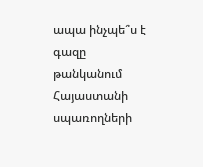ապա ինչպե՞ս է գազը թանկանում Հայաստանի սպառողների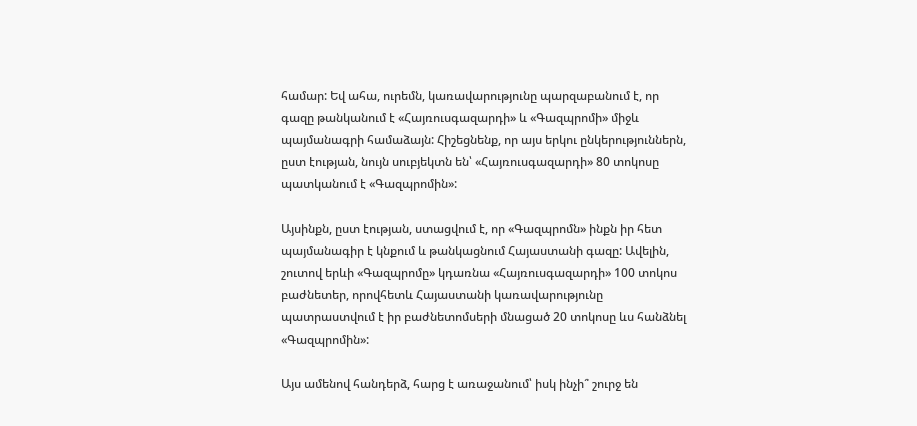համար: Եվ ահա, ուրեմն, կառավարությունը պարզաբանում է, որ գազը թանկանում է «Հայռուսգազարդի» և «Գազպրոմի» միջև պայմանագրի համաձայն: Հիշեցնենք, որ այս երկու ընկերություններն, ըստ էության, նույն սուբյեկտն են՝ «Հայռուսգազարդի» 80 տոկոսը պատկանում է «Գազպրոմին»:

Այսինքն, ըստ էության, ստացվում է, որ «Գազպրոմն» ինքն իր հետ պայմանագիր է կնքում և թանկացնում Հայաստանի գազը: Ավելին, շուտով երևի «Գազպրոմը» կդառնա «Հայռուսգազարդի» 100 տոկոս բաժնետեր, որովհետև Հայաստանի կառավարությունը պատրաստվում է իր բաժնետոմսերի մնացած 20 տոկոսը ևս հանձնել «Գազպրոմին»:

Այս ամենով հանդերձ, հարց է առաջանում՝ իսկ ինչի՞ շուրջ են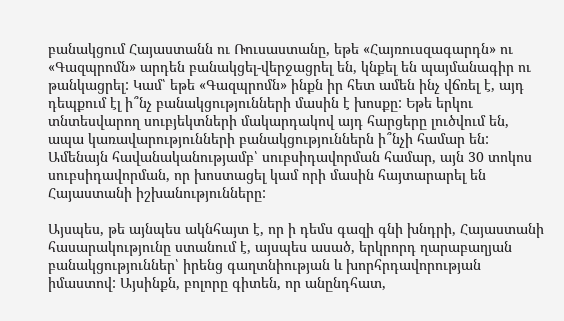բանակցում Հայաստանն ու Ռուսաստանը, եթե «Հայռուսզագարդն» ու «Գազպրոմն» արդեն բանակցել-վերջացրել են, կնքել են պայմանագիր ու թանկացրել: Կամ՝ եթե «Գազպրոմն» ինքն իր հետ ամեն ինչ վճռել է, այդ դեպքում էլ ի՞նչ բանակցությունների մասին է խոսքը: Եթե երկու տնտեսվարող սուբյեկտների մակարդակով այդ հարցերը լուծվում են, ապա կառավարությունների բանակցություններն ի՞նչի համար են: Ամենայն հավանականությամբ՝ սուբսիդավորման համար, այն 30 տոկոս սուբսիդավորման, որ խոստացել կամ որի մասին հայտարարել են Հայաստանի իշխանությունները:

Այսպես, թե այնպես ակնհայտ է, որ ի դեմս գազի գնի խնդրի, Հայաստանի հասարակությունը ստանում է, այսպես ասած, երկրորդ ղարաբաղյան բանակցություններ՝ իրենց գաղտնիության և խորհրդավորության իմաստով: Այսինքն, բոլորը գիտեն, որ անընդհատ,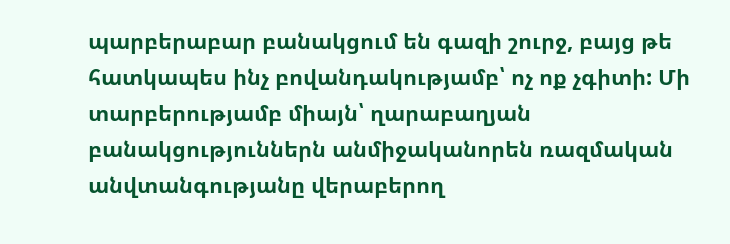պարբերաբար բանակցում են գազի շուրջ, բայց թե հատկապես ինչ բովանդակությամբ՝ ոչ ոք չգիտի: Մի տարբերությամբ միայն՝ ղարաբաղյան բանակցություններն անմիջականորեն ռազմական անվտանգությանը վերաբերող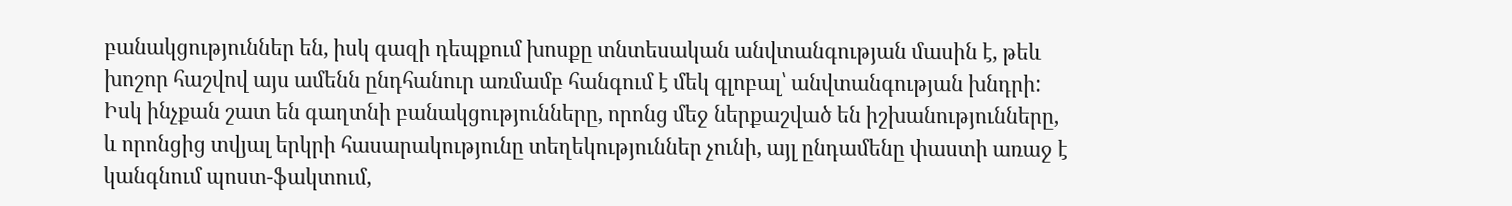բանակցություններ են, իսկ գազի դեպքում խոսքը տնտեսական անվտանգության մասին է, թեև խոշոր հաշվով այս ամենն ընդհանուր առմամբ հանգում է մեկ գլոբալ՝ անվտանգության խնդրի: Իսկ ինչքան շատ են գաղտնի բանակցությունները, որոնց մեջ ներքաշված են իշխանությունները, և որոնցից տվյալ երկրի հասարակությունը տեղեկություններ չունի, այլ ընդամենը փաստի առաջ է կանգնում պոստ-ֆակտում,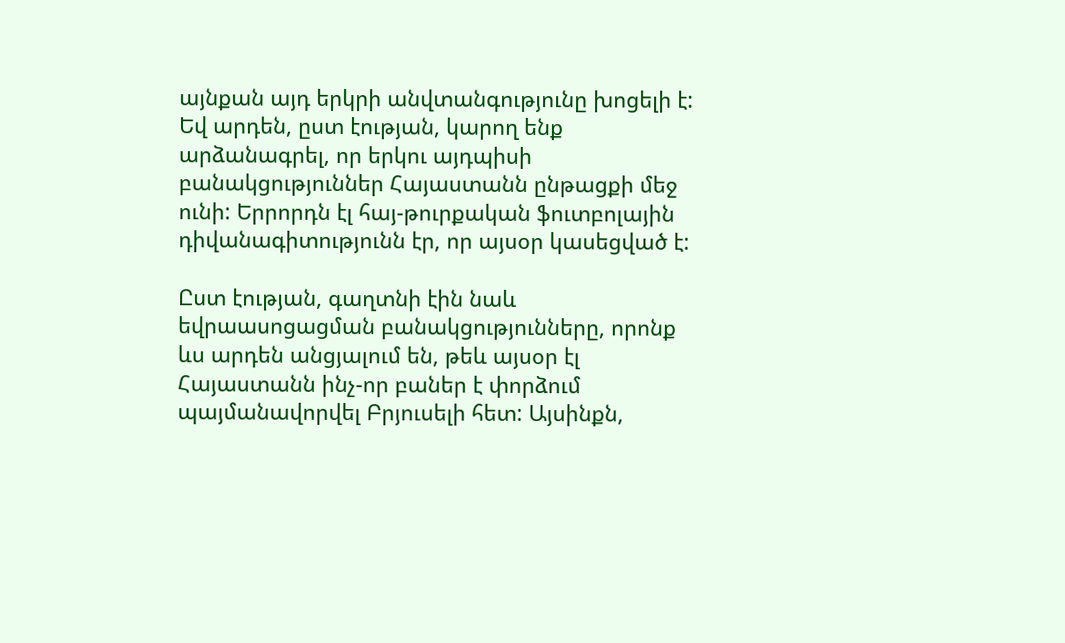այնքան այդ երկրի անվտանգությունը խոցելի է: Եվ արդեն, ըստ էության, կարող ենք արձանագրել, որ երկու այդպիսի բանակցություններ Հայաստանն ընթացքի մեջ ունի: Երրորդն էլ հայ-թուրքական ֆուտբոլային դիվանագիտությունն էր, որ այսօր կասեցված է:

Ըստ էության, գաղտնի էին նաև եվրաասոցացման բանակցությունները, որոնք ևս արդեն անցյալում են, թեև այսօր էլ Հայաստանն ինչ-որ բաներ է փորձում պայմանավորվել Բրյուսելի հետ: Այսինքն,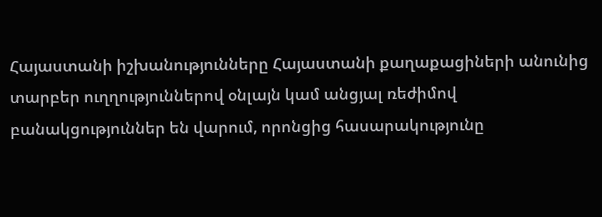Հայաստանի իշխանությունները Հայաստանի քաղաքացիների անունից տարբեր ուղղություններով օնլայն կամ անցյալ ռեժիմով բանակցություններ են վարում, որոնցից հասարակությունը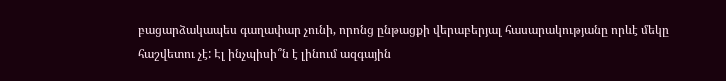բացարձակապես գաղափար չունի, որոնց ընթացքի վերաբերյալ հասարակությանը որևէ մեկը հաշվետու չէ: Էլ ինչպիսի՞ն է լինում ազգային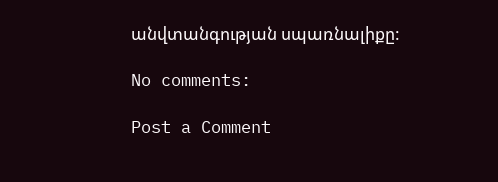անվտանգության սպառնալիքը:

No comments:

Post a Comment